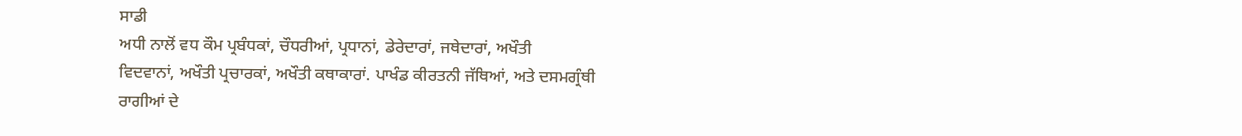ਸਾਡੀ
ਅਧੀ ਨਾਲੋਂ ਵਧ ਕੌਮ ਪ੍ਰਬੰਧਕਾਂ, ਚੌਧਰੀਆਂ, ਪ੍ਰਧਾਨਾਂ, ਡੇਰੇਦਾਰਾਂ, ਜਥੇਦਾਰਾਂ, ਅਖੌਤੀ
ਵਿਦਵਾਨਾਂ, ਅਖੌਤੀ ਪ੍ਰਚਾਰਕਾਂ, ਅਖੌਤੀ ਕਥਾਕਾਰਾਂ. ਪਾਖੰਡ ਕੀਰਤਨੀ ਜੱਥਿਆਂ, ਅਤੇ ਦਸਮਗ੍ਰੰਥੀ
ਰਾਗੀਆਂ ਦੇ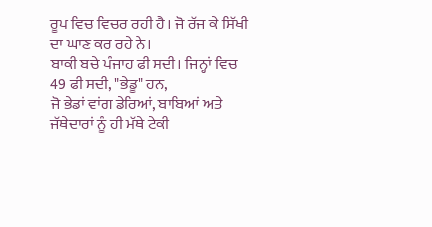ਰੂਪ ਵਿਚ ਵਿਚਰ ਰਹੀ ਹੈ। ਜੋ ਰੱਜ ਕੇ ਸਿੱਖੀ ਦਾ ਘਾਣ ਕਰ ਰਹੇ ਨੇ।
ਬਾਕੀ ਬਚੇ ਪੰਜਾਹ ਫੀ ਸਦੀ। ਜਿਨ੍ਹਾਂ ਵਿਚ 49 ਫੀ ਸਦੀ, "ਭੇਡੂ" ਹਨ,
ਜੋ ਭੇਡਾਂ ਵਾਂਗ ਡੇਰਿਆਂ, ਬਾਬਿਆਂ ਅਤੇ ਜੱਥੇਦਾਰਾਂ ਨੂੰ ਹੀ ਮੱਥੇ ਟੇਕੀ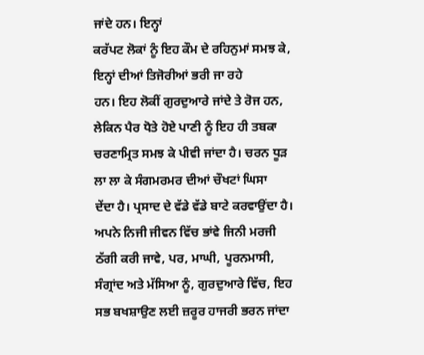ਜਾਂਦੇ ਹਨ। ਇਨ੍ਹਾਂ
ਕਰੱਪਟ ਲੋਕਾਂ ਨੂੰ ਇਹ ਕੌਮ ਦੇ ਰਹਿਨੁਮਾਂ ਸਮਝ ਕੇ, ਇਨ੍ਹਾਂ ਦੀਆਂ ਤਿਜੋਰੀਆਂ ਭਰੀ ਜਾ ਰਹੇ
ਹਨ। ਇਹ ਲੋਕੀਂ ਗੁਰਦੁਆਰੇ ਜਾਂਦੇ ਤੇ ਰੋਜ ਹਨ, ਲੇਕਿਨ ਪੈਰ ਧੋਤੇ ਹੋਏ ਪਾਣੀ ਨੂੰ ਇਹ ਹੀ ਤਬਕਾ
ਚਰਣਾਮ੍ਰਿਤ ਸਮਝ ਕੇ ਪੀਵੀ ਜਾਂਦਾ ਹੈ। ਚਰਨ ਧੂੜ ਲਾ ਲਾ ਕੇ ਸੰਗਮਰਮਰ ਦੀਆਂ ਚੌਖਟਾਂ ਘਿਸਾ
ਦੇਂਦਾ ਹੈ। ਪ੍ਰਸਾਦ ਦੇ ਵੱਡੇ ਵੱਡੇ ਬਾਟੇ ਕਰਵਾਉਂਦਾ ਹੈ।
ਅਪਨੇ ਨਿਜੀ ਜੀਵਨ ਵਿੱਚ ਭਾਂਵੇ ਜਿਨੀ ਮਰਜੀ ਠੱਗੀ ਕਰੀ ਜਾਵੇ, ਪਰ, ਮਾਘੀ, ਪੂਰਨਮਾਸੀ,
ਸੰਗ੍ਰਾਂਦ ਅਤੇ ਮੱਸਿਆ ਨੂੰ, ਗੁਰਦੁਆਰੇ ਵਿੱਚ, ਇਹ ਸਭ ਬਖਸ਼ਾਉਣ ਲਈ ਜ਼ਰੂਰ ਹਾਜਰੀ ਭਰਨ ਜਾਂਦਾ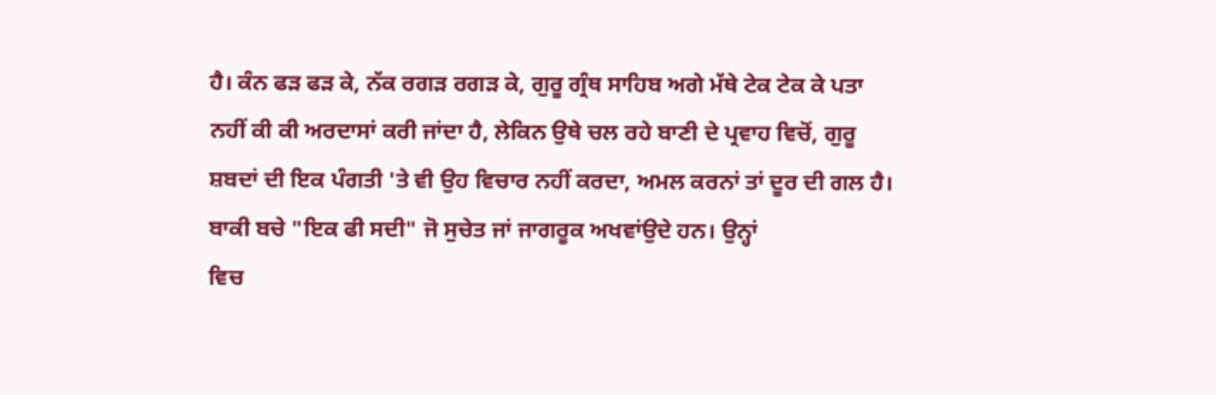ਹੈ। ਕੰਨ ਫੜ ਫੜ ਕੇ, ਨੱਕ ਰਗੜ ਰਗੜ ਕੇ, ਗੁਰੂ ਗ੍ਰੰਥ ਸਾਹਿਬ ਅਗੇ ਮੱਥੇ ਟੇਕ ਟੇਕ ਕੇ ਪਤਾ
ਨਹੀਂ ਕੀ ਕੀ ਅਰਦਾਸਾਂ ਕਰੀ ਜਾਂਦਾ ਹੈ, ਲੇਕਿਨ ਉਥੇ ਚਲ ਰਹੇ ਬਾਣੀ ਦੇ ਪ੍ਰਵਾਹ ਵਿਚੋਂ, ਗੁਰੂ
ਸ਼ਬਦਾਂ ਦੀ ਇਕ ਪੰਗਤੀ 'ਤੇ ਵੀ ਉਹ ਵਿਚਾਰ ਨਹੀਂ ਕਰਦਾ, ਅਮਲ ਕਰਨਾਂ ਤਾਂ ਦੂਰ ਦੀ ਗਲ ਹੈ।
ਬਾਕੀ ਬਚੇ "ਇਕ ਫੀ ਸਦੀ" ਜੋ ਸੁਚੇਤ ਜਾਂ ਜਾਗਰੂਕ ਅਖਵਾਂਉਦੇ ਹਨ। ਉਨ੍ਹਾਂ
ਵਿਚ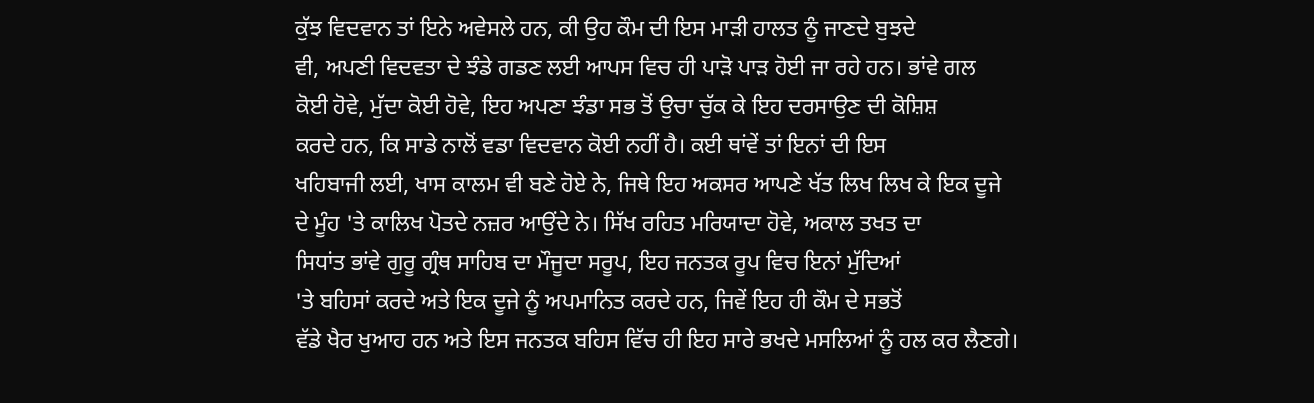ਕੁੱਝ ਵਿਦਵਾਨ ਤਾਂ ਇਨੇ ਅਵੇਸਲੇ ਹਨ, ਕੀ ਉਹ ਕੌਮ ਦੀ ਇਸ ਮਾੜੀ ਹਾਲਤ ਨੂੰ ਜਾਣਦੇ ਬੁਝਦੇ
ਵੀ, ਅਪਣੀ ਵਿਦਵਤਾ ਦੇ ਝੰਡੇ ਗਡਣ ਲਈ ਆਪਸ ਵਿਚ ਹੀ ਪਾੜੋ ਪਾੜ ਹੋਈ ਜਾ ਰਹੇ ਹਨ। ਭਾਂਵੇ ਗਲ
ਕੋਈ ਹੋਵੇ, ਮੁੱਦਾ ਕੋਈ ਹੋਵੇ, ਇਹ ਅਪਣਾ ਝੰਡਾ ਸਭ ਤੋਂ ਉਚਾ ਚੁੱਕ ਕੇ ਇਹ ਦਰਸਾਉਣ ਦੀ ਕੋਸ਼ਿਸ਼
ਕਰਦੇ ਹਨ, ਕਿ ਸਾਡੇ ਨਾਲੋਂ ਵਡਾ ਵਿਦਵਾਨ ਕੋਈ ਨਹੀਂ ਹੈ। ਕਈ ਥਾਂਵੇਂ ਤਾਂ ਇਨਾਂ ਦੀ ਇਸ
ਖਹਿਬਾਜੀ ਲਈ, ਖਾਸ ਕਾਲਮ ਵੀ ਬਣੇ ਹੋਏ ਨੇ, ਜਿਥੇ ਇਹ ਅਕਸਰ ਆਪਣੇ ਖੱਤ ਲਿਖ ਲਿਖ ਕੇ ਇਕ ਦੂਜੇ
ਦੇ ਮੂੰਹ 'ਤੇ ਕਾਲਿਖ ਪੋਤਦੇ ਨਜ਼ਰ ਆਉਂਦੇ ਨੇ। ਸਿੱਖ ਰਹਿਤ ਮਰਿਯਾਦਾ ਹੋਵੇ, ਅਕਾਲ ਤਖਤ ਦਾ
ਸਿਧਾਂਤ ਭਾਂਵੇ ਗੁਰੂ ਗ੍ਰੰਥ ਸਾਹਿਬ ਦਾ ਮੌਜੂਦਾ ਸਰੂਪ, ਇਹ ਜਨਤਕ ਰੂਪ ਵਿਚ ਇਨਾਂ ਮੁੱਦਿਆਂ
'ਤੇ ਬਹਿਸਾਂ ਕਰਦੇ ਅਤੇ ਇਕ ਦੂਜੇ ਨੂੰ ਅਪਮਾਨਿਤ ਕਰਦੇ ਹਨ, ਜਿਵੇਂ ਇਹ ਹੀ ਕੌਮ ਦੇ ਸਭਤੋਂ
ਵੱਡੇ ਖੈਰ ਖੁਆਹ ਹਨ ਅਤੇ ਇਸ ਜਨਤਕ ਬਹਿਸ ਵਿੱਚ ਹੀ ਇਹ ਸਾਰੇ ਭਖਦੇ ਮਸਲਿਆਂ ਨੂੰ ਹਲ ਕਰ ਲੈਣਗੇ।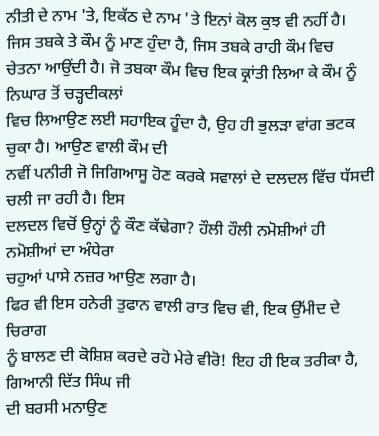ਨੀਤੀ ਦੇ ਨਾਮ 'ਤੇ, ਇਕੱਠ ਦੇ ਨਾਮ 'ਤੇ ਇਨਾਂ ਕੋਲ ਕੁਝ ਵੀ ਨਹੀਂ ਹੈ।
ਜਿਸ ਤਬਕੇ ਤੇ ਕੌਮ ਨੂੰ ਮਾਣ ਹੁੰਦਾ ਹੈ, ਜਿਸ ਤਬਕੇ ਰਾਹੀ ਕੌਮ ਵਿਚ
ਚੇਤਨਾ ਆਉਂਦੀ ਹੈ। ਜੋ ਤਬਕਾ ਕੌਮ ਵਿਚ ਇਕ ਕ੍ਰਾਂਤੀ ਲਿਆ ਕੇ ਕੌਮ ਨੂੰ ਨਿਘਾਰ ਤੋਂ ਚੜ੍ਹਦੀਕਲਾਂ
ਵਿਚ ਲਿਆਉਣ ਲਈ ਸਹਾਇਕ ਹੂੰਦਾ ਹੈ, ਉਹ ਹੀ ਭੁਲੜਾ ਵਾਂਗ ਭਟਕ ਚੁਕਾ ਹੈ। ਆਉਣ ਵਾਲੀ ਕੌਮ ਦੀ
ਨਵੀਂ ਪਨੀਰੀ ਜੋ ਜਿਗਿਆਸੂ ਹੋਣ ਕਰਕੇ ਸਵਾਲਾਂ ਦੇ ਦਲਦਲ ਵਿੱਚ ਧੱਸਦੀ ਚਲੀ ਜਾ ਰਹੀ ਹੈ। ਇਸ
ਦਲਦਲ ਵਿਚੋਂ ਉਨ੍ਹਾਂ ਨੂੰ ਕੌਣ ਕੱਢੇਗਾ? ਹੌਲੀ ਹੌਲੀ ਨਮੋਸ਼ੀਆਂ ਹੀ ਨਮੋਸ਼ੀਆਂ ਦਾ ਅੰਧੇਰਾ
ਚਹੁਆਂ ਪਾਸੇ ਨਜ਼ਰ ਆਉਣ ਲਗਾ ਹੈ।
ਫਿਰ ਵੀ ਇਸ ਹਨੇਰੀ ਤੁਫਾਨ ਵਾਲੀ ਰਾਤ ਵਿਚ ਵੀ, ਇਕ ਉੱਮੀਦ ਦੇ ਚਿਰਾਗ
ਨੂੰ ਬਾਲਣ ਦੀ ਕੋਸ਼ਿਸ਼ ਕਰਦੇ ਰਹੋ ਮੇਰੇ ਵੀਰੋ! ਇਹ ਹੀ ਇਕ ਤਰੀਕਾ ਹੈ, ਗਿਆਨੀ ਦਿੱਤ ਸਿੰਘ ਜੀ
ਦੀ ਬਰਸੀ ਮਨਾਉਣ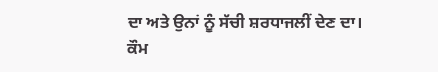ਦਾ ਅਤੇ ਉਨਾਂ ਨੂੰ ਸੱਚੀ ਸ਼ਰਧਾਜਲੀਂ ਦੇਣ ਦਾ। ਕੌਮ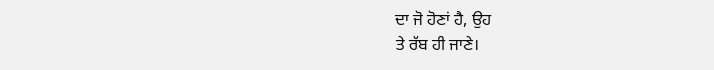ਦਾ ਜੋ ਹੋਣਾਂ ਹੈ, ਉਹ
ਤੇ ਰੱਬ ਹੀ ਜਾਣੇ।